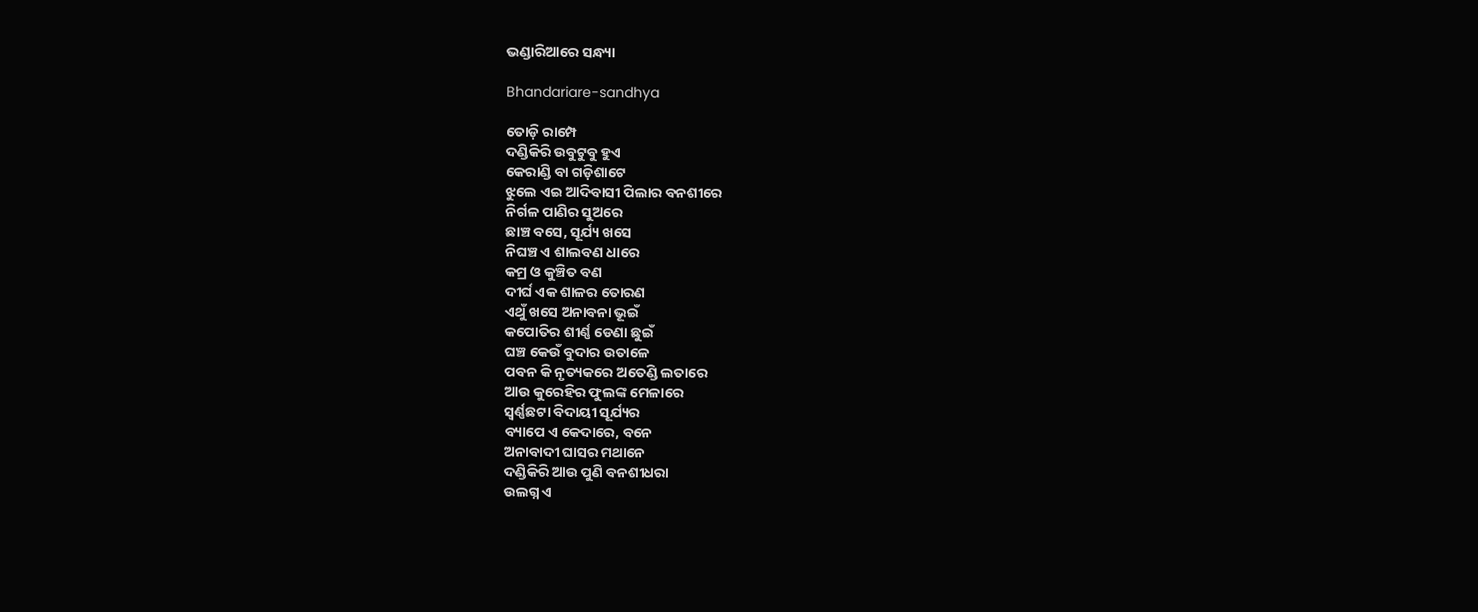ଭଣ୍ଡାରିଆରେ ସନ୍ଧ୍ୟା

Bhandariare-sandhya

ତୋଡ଼ି ରାମ୍ପେ
ଦଣ୍ଡିକିରି ଉବୁଟୁବୁ ହୁଏ
କେରାଣ୍ଡି ବା ଗଡ଼ିଶାଟେ
ଝୁଲେ ଏଇ ଆଦିବାସୀ ପିଲାର ବନଶୀରେ
ନିର୍ଗଳ ପାଣିର ସୁଅରେ
ଛାଞ୍ଚ ବସେ, ସୂର୍ଯ୍ୟ ଖସେ
ନିଘଞ୍ଚ ଏ ଶାଲବଣ ଧାରେ
କମ୍ର ଓ କୁଞ୍ଚିତ ବଣ
ଦୀର୍ଘ ଏକ ଶାଳର ତୋରଣ
ଏଥୁଁ ଖସେ ଅନାବନା ଭୂଇଁ
କପୋତିର ଶୀର୍ଣ୍ଣ ଡେଣା ଛୁଇଁ
ଘଞ୍ଚ କେଉଁ ବୁଦାର ଉତାଳେ
ପବନ କି ନୃତ୍ୟକରେ ଅତେଣ୍ଡି ଲତାରେ
ଆଉ କୁରେହିର ଫୁଲଙ୍କ ମେଳାରେ
ସ୍ୱର୍ଣ୍ଣଛଟା ବିଦାୟୀ ସୂର୍ଯ୍ୟର
ବ୍ୟାପେ ଏ କେଦାରେ, ବନେ
ଅନାବାଦୀ ଘାସର ମଥାନେ
ଦଣ୍ଡିକିରି ଆଉ ପୁଣି ବନଶୀଧରା
ଉଲଗ୍ନ ଏ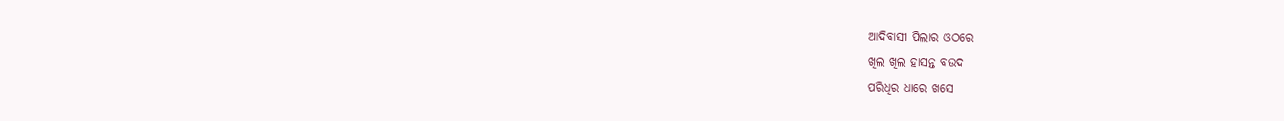ଆଦିବାସୀ ପିଲାର ଓଠରେ
ଖିଲ ଖିଲ ହାସନ୍ତ ବଉଦ
ପରିଧିର ଧାରେ ଖସେ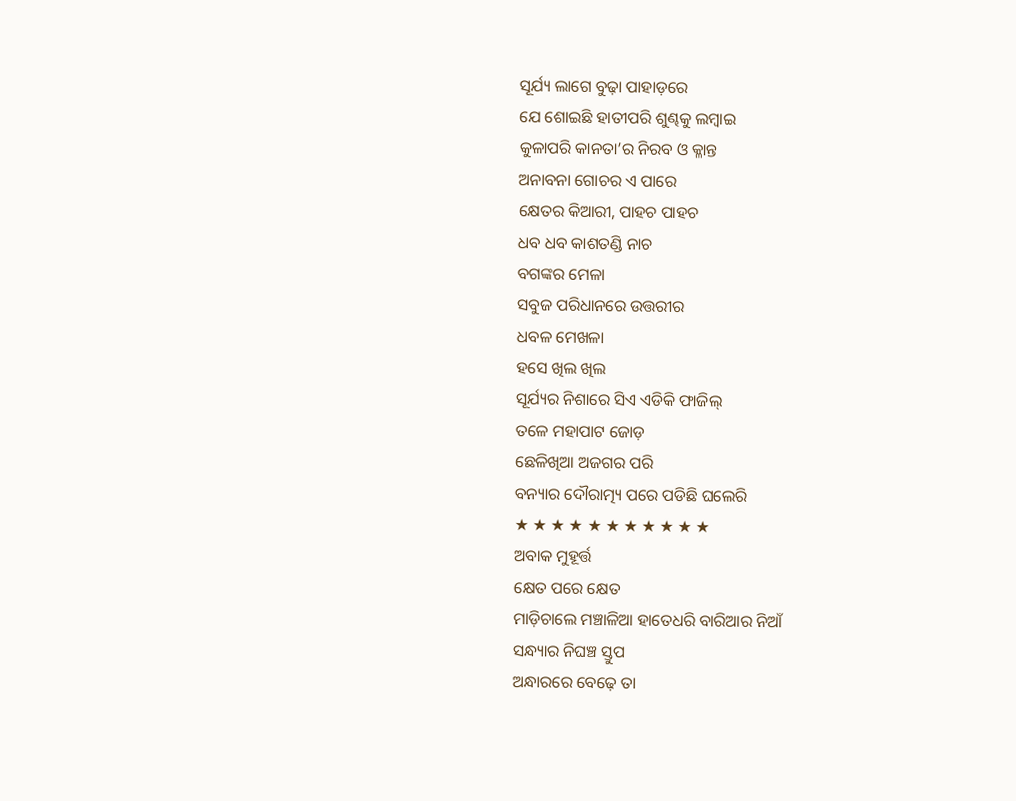ସୂର୍ଯ୍ୟ ଲାଗେ ବୁଢ଼ା ପାହାଡ଼ରେ
ଯେ ଶୋଇଛି ହାତୀପରି ଶୁଣ୍ଢକୁ ଲମ୍ବାଇ
କୁଳାପରି କାନତା’ର ନିରବ ଓ କ୍ଳାନ୍ତ
ଅନାବନା ଗୋଚର ଏ ପାରେ
କ୍ଷେତର କିଆରୀ, ପାହଚ ପାହଚ
ଧବ ଧବ କାଶତଣ୍ଡି ନାଚ
ବଗଙ୍କର ମେଳା
ସବୁଜ ପରିଧାନରେ ଉତ୍ତରୀର
ଧବଳ ମେଖଳା
ହସେ ଖିଲ ଖିଲ
ସୂର୍ଯ୍ୟର ନିଶାରେ ସିଏ ଏଡିକି ଫାଜିଲ୍
ତଳେ ମହାପାଟ ଜୋଡ଼
ଛେଳିଖିଆ ଅଜଗର ପରି
ବନ୍ୟାର ଦୌରାତ୍ମ୍ୟ ପରେ ପଡିଛି ଘଲେରି
★ ★ ★ ★ ★ ★ ★ ★ ★ ★ ★
ଅବାକ ମୁହୂର୍ତ୍ତ
କ୍ଷେତ ପରେ କ୍ଷେତ
ମାଡ଼ିଚାଲେ ମଞ୍ଚାଳିଆ ହାତେଧରି ବାରିଆର ନିଆଁ
ସନ୍ଧ୍ୟାର ନିଘଞ୍ଚ ସ୍ତୁପ
ଅନ୍ଧାରରେ ବେଢ଼େ ତା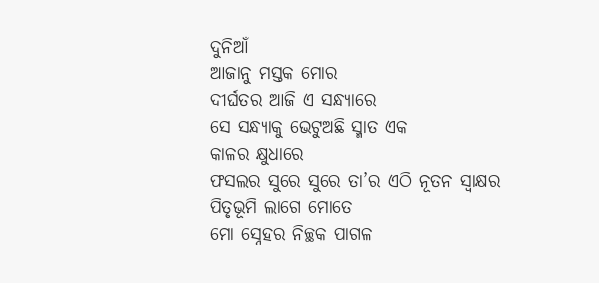ଦୁନିଆଁ
ଆଜାନୁ ମସ୍ତକ ମୋର
ଦୀର୍ଘତର ଆଜି ଏ ସନ୍ଧ୍ୟାରେ
ସେ ସନ୍ଧ୍ୟାକୁ ଭେଟୁଅଛି ସ୍ମାତ ଏକ
କାଳର କ୍ଷୁଧାରେ
ଫସଲର ସୁରେ ସୁରେ ତା’ର ଏଠି ନୂତନ ସ୍ଵାକ୍ଷର
ପିତୃଭୂମି ଲାଗେ ମୋତେ
ମୋ ସ୍ନେହର ନିଚ୍ଛକ ପାଗଳ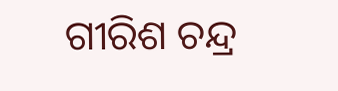ଗୀରିଶ ଚନ୍ଦ୍ର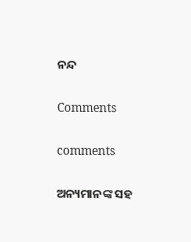ନନ୍ଦ

Comments

comments

ଅନ୍ୟମାନଙ୍କ ସହ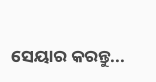ସେୟାର କରନ୍ତୁ...